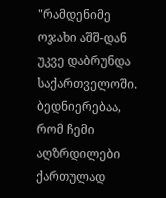"რამდენიმე ოჯახი აშშ-დან უკვე დაბრუნდა საქართველოში. ბედნიერებაა, რომ ჩემი აღზრდილები ქართულად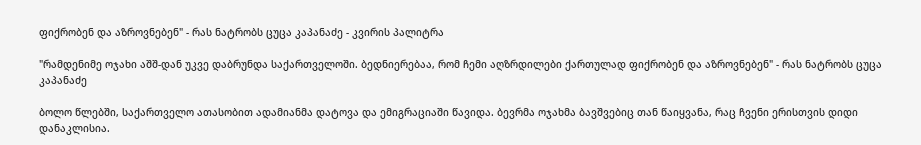ფიქრობენ და აზროვნებენ" - რას ნატრობს ცუცა კაპანაძე - კვირის პალიტრა

"რამდენიმე ოჯახი აშშ-დან უკვე დაბრუნდა საქართველოში. ბედნიერებაა, რომ ჩემი აღზრდილები ქართულად ფიქრობენ და აზროვნებენ" - რას ნატრობს ცუცა კაპანაძე

ბოლო წლებში, საქართველო ათასობით ადამიანმა დატოვა და ემიგრაციაში წავიდა. ბევრმა ოჯახმა ბავშვებიც თან წაიყვანა, რაც ჩვენი ერისთვის დიდი დანაკლისია.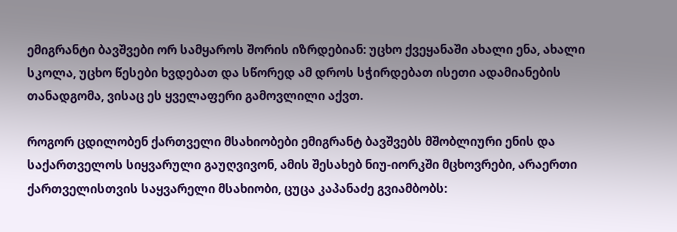ემიგრანტი ბავშვები ორ სამყაროს შორის იზრდებიან: უცხო ქვეყანაში ახალი ენა, ახალი სკოლა, უცხო წესები ხვდებათ და სწორედ ამ დროს სჭირდებათ ისეთი ადამიანების თანადგომა, ვისაც ეს ყველაფერი გამოვლილი აქვთ.

როგორ ცდილობენ ქართველი მსახიობები ემიგრანტ ბავშვებს მშობლიური ენის და საქართველოს სიყვარული გაუღვივონ, ამის შესახებ ნიუ-იორკში მცხოვრები, არაერთი ქართველისთვის საყვარელი მსახიობი, ცუცა კაპანაძე გვიამბობს: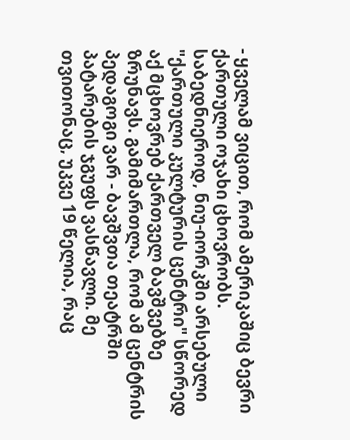- ყველამ ვიცით, რომ ამერიკაშიც ბევრი ქართული ოჯახი ცხოვრობს. საბედნიეროდ, ნიუ-იორკში არსებული "ქართული კულტურის ცენტრი" სწორედ აქ მცხოვრებ ქართველ ბავშვებზე ზრუნავს. გამიმართლა, რომ ამ ცენტრის პედაგოგი ვარ - ბავშვთა თეატრში პატარების ჯგუფს ვასწავლი. მე თვითონაც, უკვე 19 წელია, რაც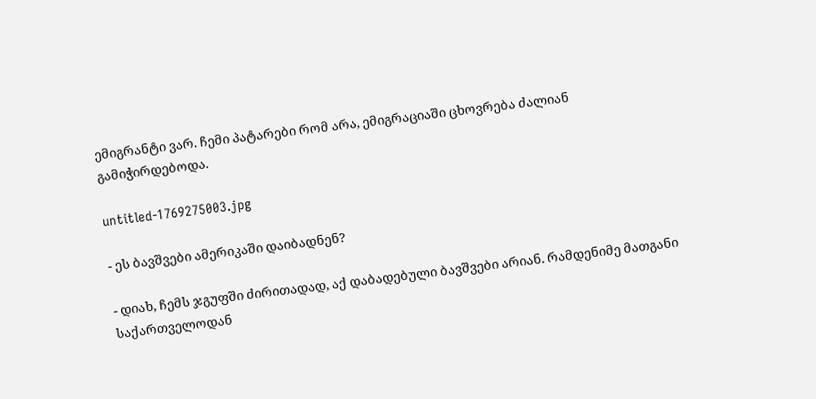ემიგრანტი ვარ. ჩემი პატარები რომ არა, ემიგრაციაში ცხოვრება ძალიან გამიჭირდებოდა.

untitled-1769275003.jpg

- ეს ბავშვები ამერიკაში დაიბადნენ?

- დიახ, ჩემს ჯგუფში ძირითადად, აქ დაბადებული ბავშვები არიან. რამდენიმე მათგანი საქართველოდან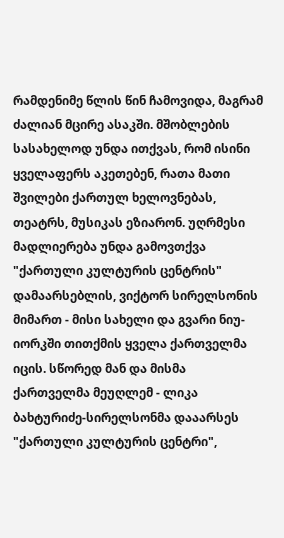რამდენიმე წლის წინ ჩამოვიდა, მაგრამ ძალიან მცირე ასაკში. მშობლების სასახელოდ უნდა ითქვას, რომ ისინი ყველაფერს აკეთებენ, რათა მათი შვილები ქართულ ხელოვნებას, თეატრს, მუსიკას ეზიარონ. უღრმესი მადლიერება უნდა გამოვთქვა "ქართული კულტურის ცენტრის" დამაარსებლის, ვიქტორ სირელსონის მიმართ - მისი სახელი და გვარი ნიუ-იორკში თითქმის ყველა ქართველმა იცის. სწორედ მან და მისმა ქართველმა მეუღლემ - ლიკა ბახტურიძე-სირელსონმა დააარსეს "ქართული კულტურის ცენტრი",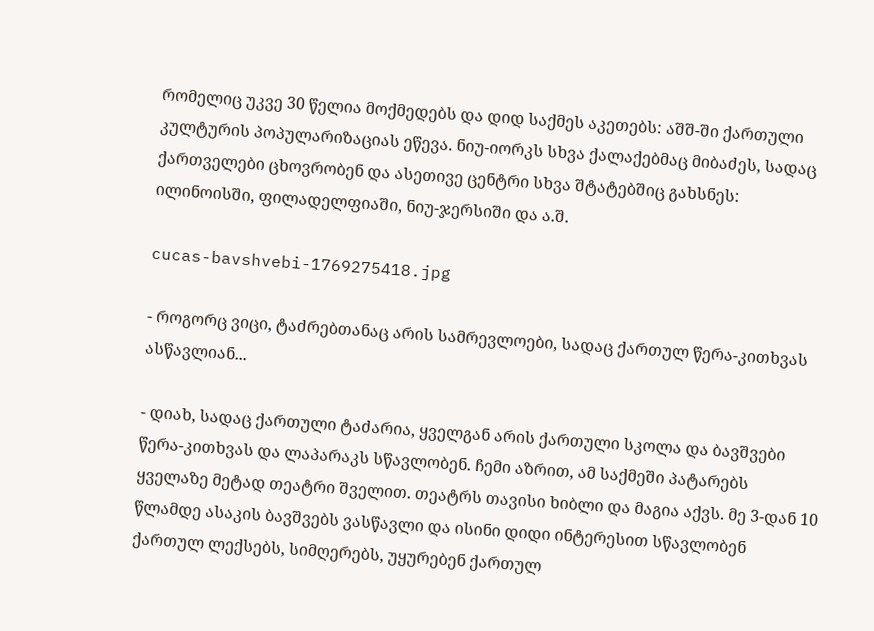რომელიც უკვე 30 წელია მოქმედებს და დიდ საქმეს აკეთებს: აშშ-ში ქართული კულტურის პოპულარიზაციას ეწევა. ნიუ-იორკს სხვა ქალაქებმაც მიბაძეს, სადაც ქართველები ცხოვრობენ და ასეთივე ცენტრი სხვა შტატებშიც გახსნეს: ილინოისში, ფილადელფიაში, ნიუ-ჯერსიში და ა.შ.

cucas-bavshvebi-1769275418.jpg

- როგორც ვიცი, ტაძრებთანაც არის სამრევლოები, სადაც ქართულ წერა-კითხვას ასწავლიან...

- დიახ, სადაც ქართული ტაძარია, ყველგან არის ქართული სკოლა და ბავშვები წერა-კითხვას და ლაპარაკს სწავლობენ. ჩემი აზრით, ამ საქმეში პატარებს ყველაზე მეტად თეატრი შველით. თეატრს თავისი ხიბლი და მაგია აქვს. მე 3-დან 10 წლამდე ასაკის ბავშვებს ვასწავლი და ისინი დიდი ინტერესით სწავლობენ ქართულ ლექსებს, სიმღერებს, უყურებენ ქართულ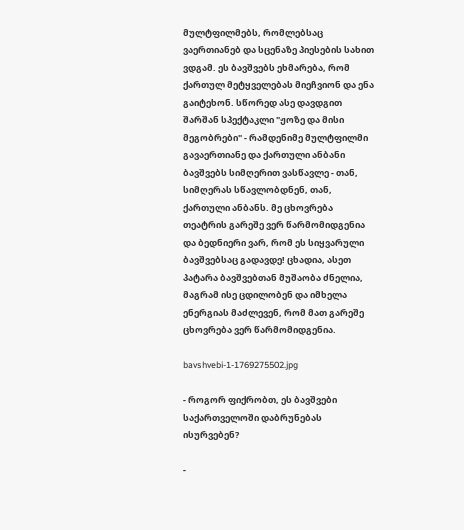მულტფილმებს, რომლებსაც ვაერთიანებ და სცენაზე პიესების სახით ვდგამ. ეს ბავშვებს ეხმარება, რომ ქართულ მეტყველებას მიეჩვიონ და ენა გაიტეხონ. სწორედ ასე დავდგით შარშან სპექტაკლი "ჟოზე და მისი მეგობრები" - რამდენიმე მულტფილმი გავაერთიანე და ქართული ანბანი ბავშვებს სიმღერით ვასწავლე - თან, სიმღერას სწავლობდნენ, თან, ქართული ანბანს. მე ცხოვრება თეატრის გარეშე ვერ წარმომიდგენია და ბედნიერი ვარ, რომ ეს სიყვარული ბავშვებსაც გადავდე! ცხადია, ასეთ პატარა ბავშვებთან მუშაობა ძნელია, მაგრამ ისე ცდილობენ და იმხელა ენერგიას მაძლევენ, რომ მათ გარეშე ცხოვრება ვერ წარმომიდგენია.

bavshvebi-1-1769275502.jpg

- როგორ ფიქრობთ, ეს ბავშვები საქართველოში დაბრუნებას ისურვებენ?

-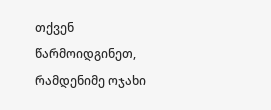თქვენ წარმოიდგინეთ, რამდენიმე ოჯახი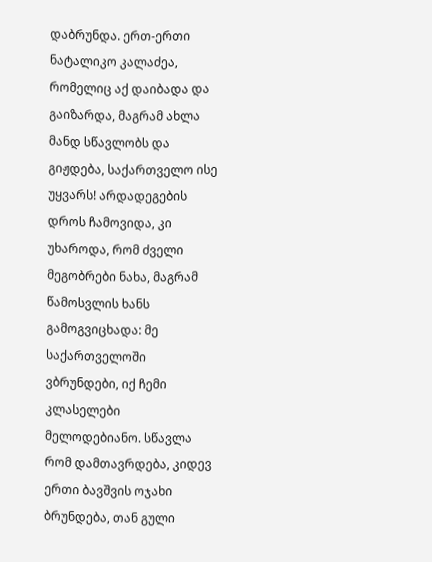დაბრუნდა. ერთ-ერთი ნატალიკო კალაძეა, რომელიც აქ დაიბადა და გაიზარდა, მაგრამ ახლა მანდ სწავლობს და გიჟდება, საქართველო ისე უყვარს! არდადეგების დროს ჩამოვიდა, კი უხაროდა, რომ ძველი მეგობრები ნახა, მაგრამ წამოსვლის ხანს გამოგვიცხადა: მე საქართველოში ვბრუნდები, იქ ჩემი კლასელები მელოდებიანო. სწავლა რომ დამთავრდება, კიდევ ერთი ბავშვის ოჯახი ბრუნდება, თან გული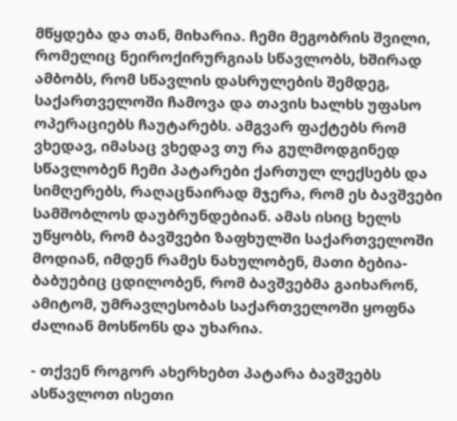მწყდება და თან, მიხარია. ჩემი მეგობრის შვილი, რომელიც ნეიროქირურგიას სწავლობს, ხშირად ამბობს, რომ სწავლის დასრულების შემდეგ, საქართველოში ჩამოვა და თავის ხალხს უფასო ოპერაციებს ჩაუტარებს. ამგვარ ფაქტებს რომ ვხედავ, იმასაც ვხედავ თუ რა გულმოდგინედ სწავლობენ ჩემი პატარები ქართულ ლექსებს და სიმღერებს, რაღაცნაირად მჯერა, რომ ეს ბავშვები სამშობლოს დაუბრუნდებიან. ამას ისიც ხელს უწყობს, რომ ბავშვები ზაფხულში საქართველოში მოდიან, იმდენ რამეს ნახულობენ, მათი ბებია-ბაბუებიც ცდილობენ, რომ ბავშვებმა გაიხარონ, ამიტომ, უმრავლესობას საქართველოში ყოფნა ძალიან მოსწონს და უხარია.

- თქვენ როგორ ახერხებთ პატარა ბავშვებს ასწავლოთ ისეთი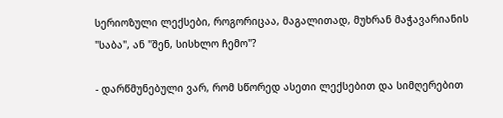სერიოზული ლექსები, როგორიცაა, მაგალითად, მუხრან მაჭავარიანის "საბა", ან "შენ, სისხლო ჩემო"?

- დარწმუნებული ვარ, რომ სწორედ ასეთი ლექსებით და სიმღერებით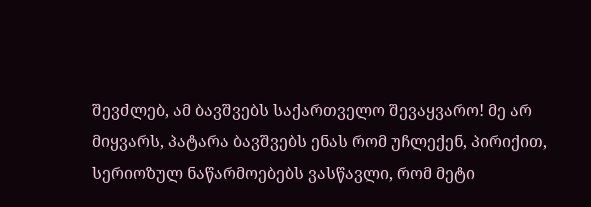შევძლებ, ამ ბავშვებს საქართველო შევაყვარო! მე არ მიყვარს, პატარა ბავშვებს ენას რომ უჩლექენ, პირიქით, სერიოზულ ნაწარმოებებს ვასწავლი, რომ მეტი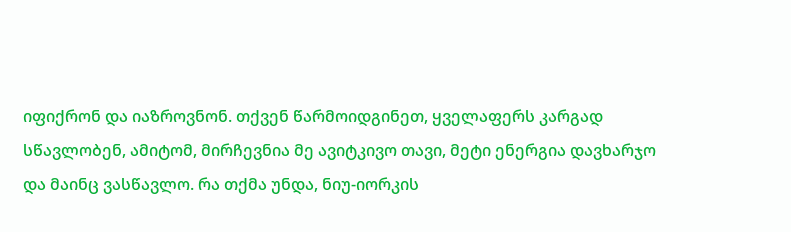იფიქრონ და იაზროვნონ. თქვენ წარმოიდგინეთ, ყველაფერს კარგად სწავლობენ, ამიტომ, მირჩევნია მე ავიტკივო თავი, მეტი ენერგია დავხარჯო და მაინც ვასწავლო. რა თქმა უნდა, ნიუ-იორკის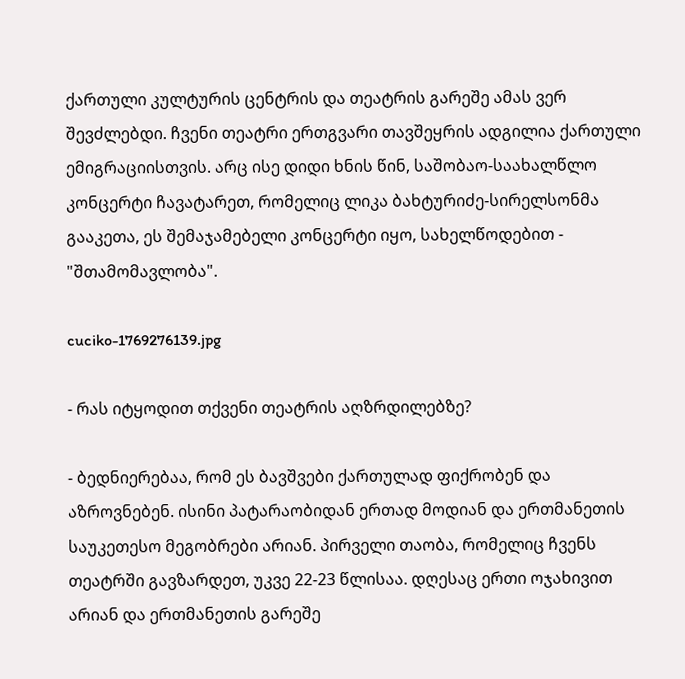ქართული კულტურის ცენტრის და თეატრის გარეშე ამას ვერ შევძლებდი. ჩვენი თეატრი ერთგვარი თავშეყრის ადგილია ქართული ემიგრაციისთვის. არც ისე დიდი ხნის წინ, საშობაო-საახალწლო კონცერტი ჩავატარეთ, რომელიც ლიკა ბახტურიძე-სირელსონმა გააკეთა, ეს შემაჯამებელი კონცერტი იყო, სახელწოდებით - "შთამომავლობა".

cuciko-1769276139.jpg

- რას იტყოდით თქვენი თეატრის აღზრდილებზე?

- ბედნიერებაა, რომ ეს ბავშვები ქართულად ფიქრობენ და აზროვნებენ. ისინი პატარაობიდან ერთად მოდიან და ერთმანეთის საუკეთესო მეგობრები არიან. პირველი თაობა, რომელიც ჩვენს თეატრში გავზარდეთ, უკვე 22-23 წლისაა. დღესაც ერთი ოჯახივით არიან და ერთმანეთის გარეშე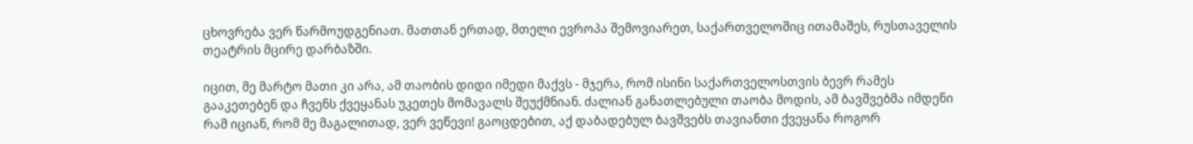ცხოვრება ვერ წარმოუდგენიათ. მათთან ერთად, მთელი ევროპა შემოვიარეთ, საქართველოშიც ითამაშეს, რუსთაველის თეატრის მცირე დარბაზში.

იცით, მე მარტო მათი კი არა, ამ თაობის დიდი იმედი მაქვს - მჯერა, რომ ისინი საქართველოსთვის ბევრ რამეს გააკეთებენ და ჩვენს ქვეყანას უკეთეს მომავალს შეუქმნიან. ძალიან განათლებული თაობა მოდის, ამ ბავშვებმა იმდენი რამ იციან, რომ მე მაგალითად, ვერ ვეწევი! გაოცდებით, აქ დაბადებულ ბავშვებს თავიანთი ქვეყანა როგორ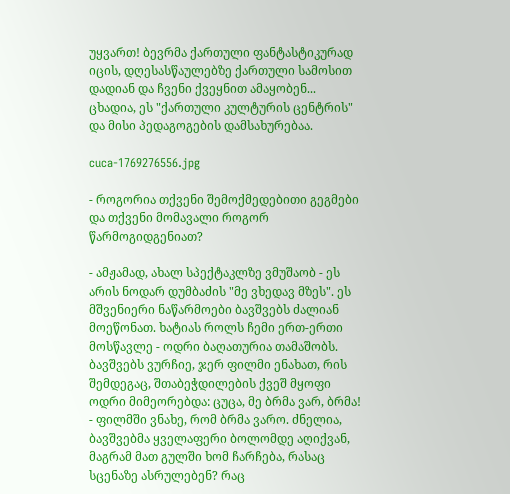უყვართ! ბევრმა ქართული ფანტასტიკურად იცის, დღესასწაულებზე ქართული სამოსით დადიან და ჩვენი ქვეყნით ამაყობენ... ცხადია, ეს "ქართული კულტურის ცენტრის" და მისი პედაგოგების დამსახურებაა.

cuca-1769276556.jpg

- როგორია თქვენი შემოქმედებითი გეგმები და თქვენი მომავალი როგორ წარმოგიდგენიათ?

- ამჟამად, ახალ სპექტაკლზე ვმუშაობ - ეს არის ნოდარ დუმბაძის "მე ვხედავ მზეს". ეს მშვენიერი ნაწარმოები ბავშვებს ძალიან მოეწონათ. ხატიას როლს ჩემი ერთ-ერთი მოსწავლე - ოდრი ბაღათურია თამაშობს. ბავშვებს ვურჩიე, ჯერ ფილმი ენახათ, რის შემდეგაც, შთაბეჭდილების ქვეშ მყოფი ოდრი მიმეორებდა: ცუცა, მე ბრმა ვარ, ბრმა! - ფილმში ვნახე, რომ ბრმა ვარო. ძნელია, ბავშვებმა ყველაფერი ბოლომდე აღიქვან, მაგრამ მათ გულში ხომ ჩარჩება, რასაც სცენაზე ასრულებენ? რაც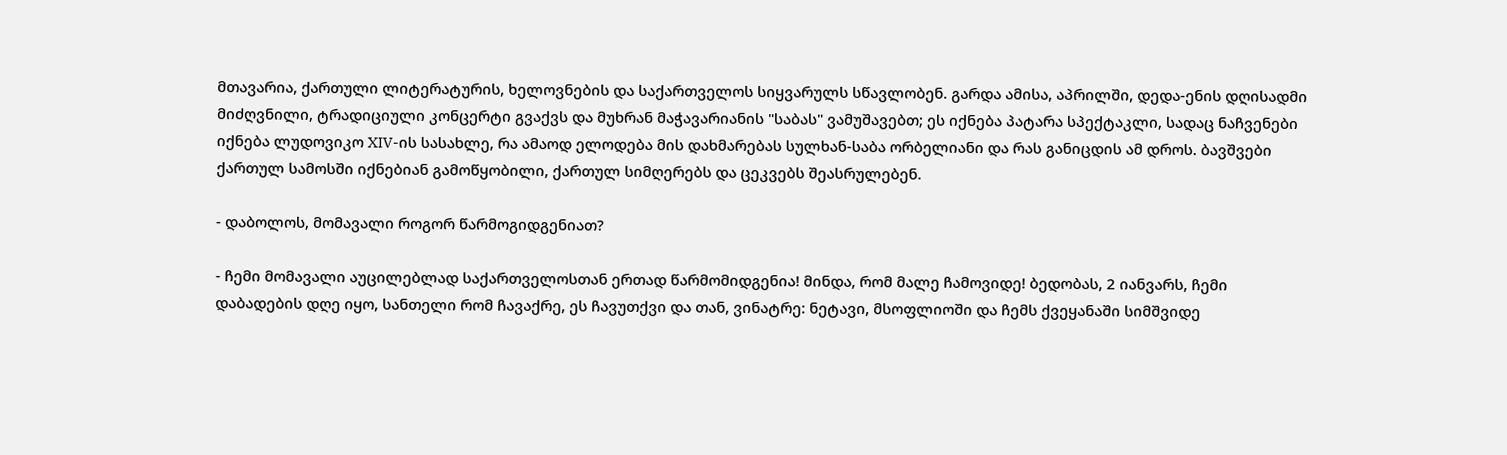მთავარია, ქართული ლიტერატურის, ხელოვნების და საქართველოს სიყვარულს სწავლობენ. გარდა ამისა, აპრილში, დედა-ენის დღისადმი მიძღვნილი, ტრადიციული კონცერტი გვაქვს და მუხრან მაჭავარიანის "საბას" ვამუშავებთ; ეს იქნება პატარა სპექტაკლი, სადაც ნაჩვენები იქნება ლუდოვიკო XIV-ის სასახლე, რა ამაოდ ელოდება მის დახმარებას სულხან-საბა ორბელიანი და რას განიცდის ამ დროს. ბავშვები ქართულ სამოსში იქნებიან გამოწყობილი, ქართულ სიმღერებს და ცეკვებს შეასრულებენ.

- დაბოლოს, მომავალი როგორ წარმოგიდგენიათ?

- ჩემი მომავალი აუცილებლად საქართველოსთან ერთად წარმომიდგენია! მინდა, რომ მალე ჩამოვიდე! ბედობას, 2 იანვარს, ჩემი დაბადების დღე იყო, სანთელი რომ ჩავაქრე, ეს ჩავუთქვი და თან, ვინატრე: ნეტავი, მსოფლიოში და ჩემს ქვეყანაში სიმშვიდე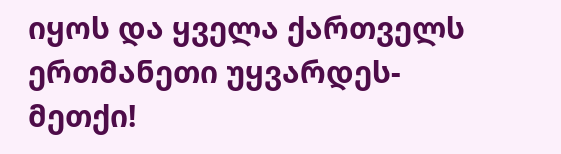იყოს და ყველა ქართველს ერთმანეთი უყვარდეს-მეთქი!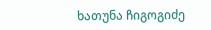ხათუნა ჩიგოგიძე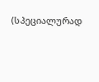(სპეციალურად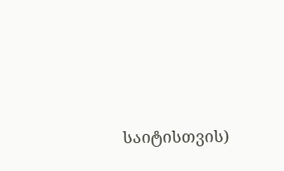საიტისთვის)